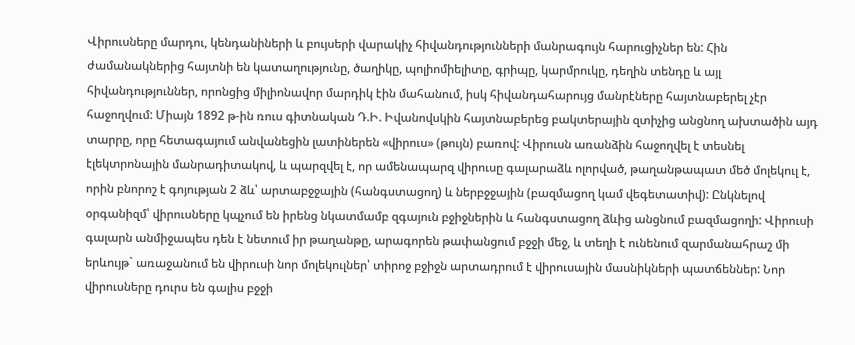Վիրուսները մարդու, կենդանիների և բույսերի վարակիչ հիվանդությունների մանրագույն հարուցիչներ են: Հին ժամանակներից հայտնի են կատաղությունը, ծաղիկը, պոլիոմիելիտը, գրիպը, կարմրուկը, դեղին տենդը և այլ հիվանդություններ, որոնցից միլիոնավոր մարդիկ էին մահանում, իսկ հիվանդահարույց մանրէները հայտնաբերել չէր հաջողվում: Միայն 1892 թ-ին ռուս գիտնական Դ.Ի. Իվանովսկին հայտնաբերեց բակտերային զտիչից անցնող ախտածին այդ տարրը, որը հետագայում անվանեցին լատիներեն «վիրուս» (թույն) բառով: Վիրուսն առանձին հաջողվել է տեսնել էլեկտրոնային մանրադիտակով, և պարզվել է, որ ամենապարզ վիրուսը գալարաձև ոլորված, թաղանթապատ մեծ մոլեկուլ է, որին բնորոշ է գոյության 2 ձև՝ արտաբջջային (հանգստացող) և ներբջջային (բազմացող կամ վեգետատիվ): Ընկնելով օրգանիզմ՝ վիրուսները կպչում են իրենց նկատմամբ զգայուն բջիջներին և հանգստացող ձևից անցնում բազմացողի: Վիրուսի գալարն անմիջապես դեն է նետում իր թաղանթը, արագորեն թափանցում բջջի մեջ, և տեղի է ունենում զարմանահրաշ մի երևույթ` առաջանում են վիրուսի նոր մոլեկուլներ՝ տիրոջ բջիջն արտադրում է վիրուսային մասնիկների պատճեններ: Նոր վիրուսները դուրս են գալիս բջջի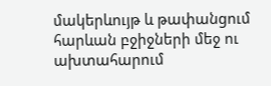մակերևույթ և թափանցում հարևան բջիջների մեջ ու ախտահարում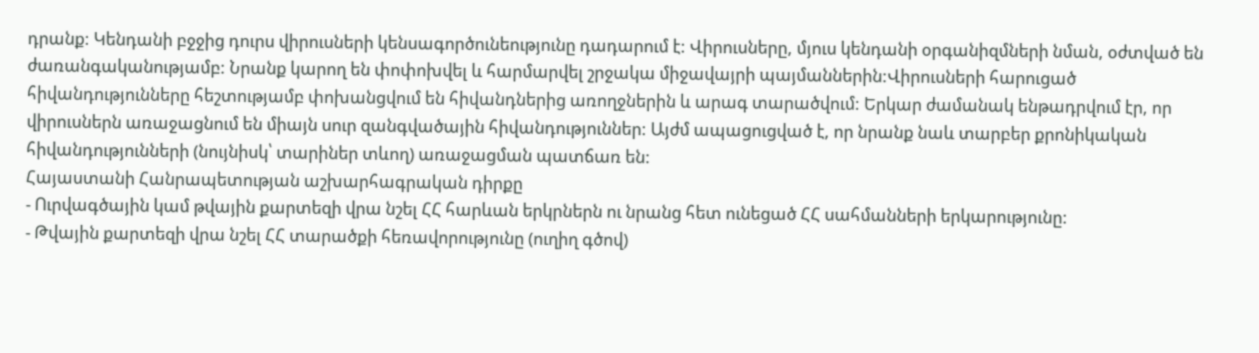դրանք: Կենդանի բջջից դուրս վիրուսների կենսագործունեությունը դադարում է: Վիրուսները, մյուս կենդանի օրգանիզմների նման, օժտված են ժառանգականությամբ: Նրանք կարող են փոփոխվել և հարմարվել շրջակա միջավայրի պայմաններին:Վիրուսների հարուցած հիվանդությունները հեշտությամբ փոխանցվում են հիվանդներից առողջներին և արագ տարածվում: Երկար ժամանակ ենթադրվում էր, որ վիրուսներն առաջացնում են միայն սուր զանգվածային հիվանդություններ: Այժմ ապացուցված է, որ նրանք նաև տարբեր քրոնիկական հիվանդությունների (նույնիսկ՝ տարիներ տևող) առաջացման պատճառ են:
Հայաստանի Հանրապետության աշխարհագրական դիրքը
- Ուրվագծային կամ թվային քարտեզի վրա նշել ՀՀ հարևան երկրներն ու նրանց հետ ունեցած ՀՀ սահմանների երկարությունը:
- Թվային քարտեզի վրա նշել ՀՀ տարածքի հեռավորությունը (ուղիղ գծով)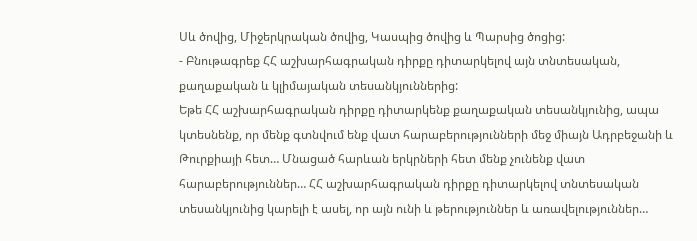Սև ծովից, Միջերկրական ծովից, Կասպից ծովից և Պարսից ծոցից:
- Բնութագրեք ՀՀ աշխարհագրական դիրքը դիտարկելով այն տնտեսական, քաղաքական և կլիմայական տեսանկյուններից:
Եթե ՀՀ աշխարհագրական դիրքը դիտարկենք քաղաքական տեսանկյունից, ապա կտեսնենք, որ մենք գտնվում ենք վատ հարաբերությունների մեջ միայն Ադրբեջանի և Թուրքիայի հետ… Մնացած հարևան երկրների հետ մենք չունենք վատ հարաբերություններ… ՀՀ աշխարհագրական դիրքը դիտարկելով տնտեսական տեսանկյունից կարելի է ասել, որ այն ունի և թերություններ և առավելություններ…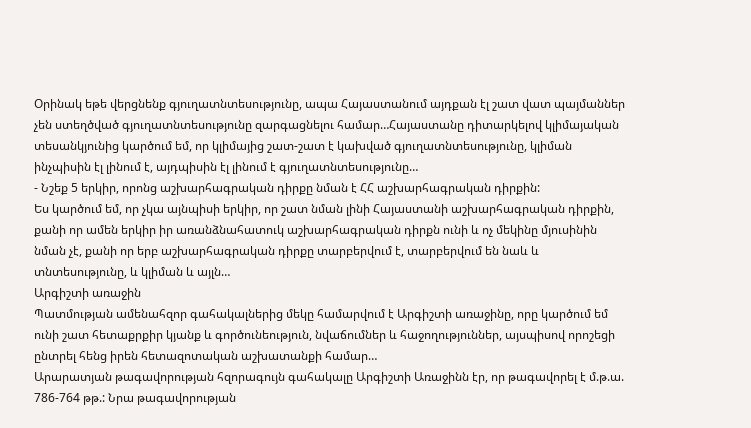Օրինակ եթե վերցնենք գյուղատնտեսությունը, ապա Հայաստանում այդքան էլ շատ վատ պայմաններ չեն ստեղծված գյուղատնտեսությունը զարգացնելու համար…Հայաստանը դիտարկելով կլիմայական տեսանկյունից կարծում եմ, որ կլիմայից շատ-շատ է կախված գյուղատնտեսությունը, կլիման ինչպիսին էլ լինում է, այդպիսին էլ լինում է գյուղատնտեսությունը…
- Նշեք 5 երկիր, որոնց աշխարհագրական դիրքը նման է ՀՀ աշխարհագրական դիրքին:
Ես կարծում եմ, որ չկա այնպիսի երկիր, որ շատ նման լինի Հայաստանի աշխարհագրական դիրքին, քանի որ ամեն երկիր իր առանձնահատուկ աշխարհագրական դիրքն ունի և ոչ մեկինը մյուսինին նման չէ, քանի որ երբ աշխարհագրական դիրքը տարբերվում է, տարբերվում են նաև և տնտեսությունը, և կլիման և այլն…
Արգիշտի առաջին
Պատմության ամենահզոր գահակալներից մեկը համարվում է Արգիշտի առաջինը, որը կարծում եմ ունի շատ հետաքրքիր կյանք և գործունեություն, նվաճումներ և հաջողություններ, այսպիսով որոշեցի ընտրել հենց իրեն հետազոտական աշխատանքի համար…
Արարատյան թագավորության հզորագույն գահակալը Արգիշտի Առաջինն էր, որ թագավորել է մ.թ.ա. 786-764 թթ.: Նրա թագավորության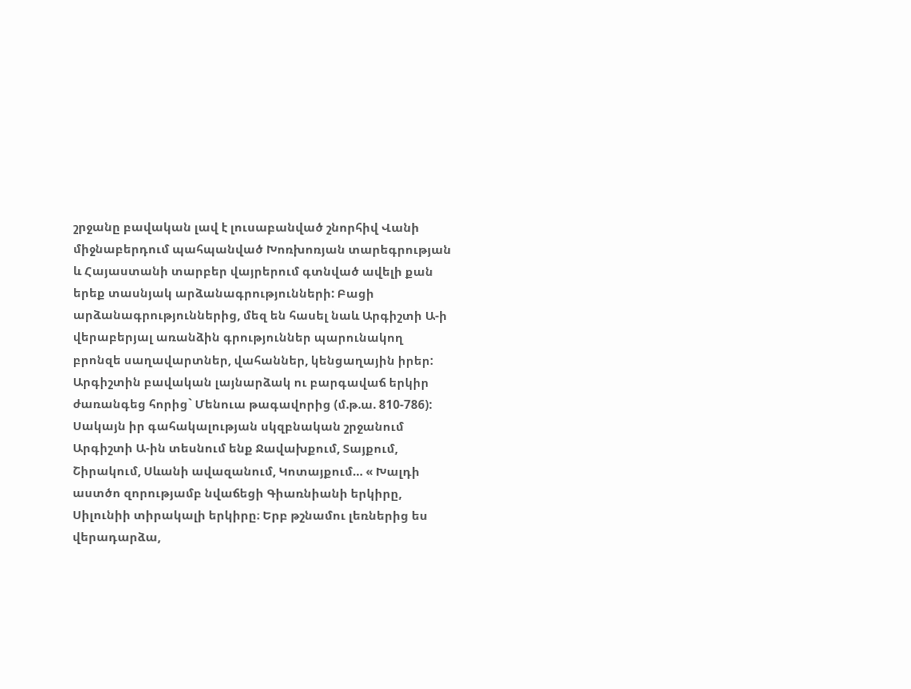շրջանը բավական լավ է լուսաբանված շնորհիվ Վանի միջնաբերդում պահպանված Խոռխոռյան տարեգրության և Հայաստանի տարբեր վայրերում գտնված ավելի քան երեք տասնյակ արձանագրությունների: Բացի արձանագրություններից, մեզ են հասել նաև Արգիշտի Ա-ի վերաբերյալ առանձին գրություններ պարունակող բրոնզե սաղավարտներ, վահաններ, կենցաղային իրեր:
Արգիշտին բավական լայնարձակ ու բարգավաճ երկիր ժառանգեց հորից` Մենուա թագավորից (մ.թ.ա. 810-786): Սակայն իր գահակալության սկզբնական շրջանում Արգիշտի Ա-ին տեսնում ենք Ջավախքում, Տայքում, Շիրակում, Սևանի ավազանում, Կոտայքում… « Խալդի աստծո զորությամբ նվաճեցի Գիառնիանի երկիրը, Սիլունիի տիրակալի երկիրը։ Երբ թշնամու լեռներից ես վերադարձա,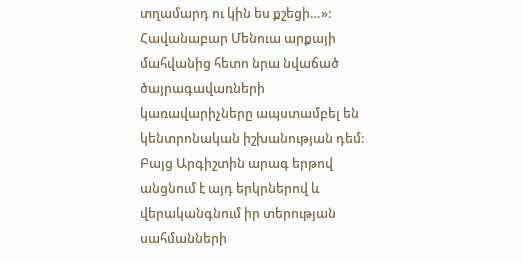տղամարդ ու կին ես քշեցի…»: Հավանաբար Մենուա արքայի մահվանից հետո նրա նվաճած ծայրագավառների կառավարիչները ապստամբել են կենտրոնական իշխանության դեմ: Բայց Արգիշտին արագ երթով անցնում է այդ երկրներով և վերականգնում իր տերության սահմանների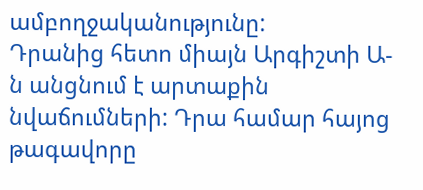ամբողջականությունը:
Դրանից հետո միայն Արգիշտի Ա-ն անցնում է արտաքին նվաճումների: Դրա համար հայոց թագավորը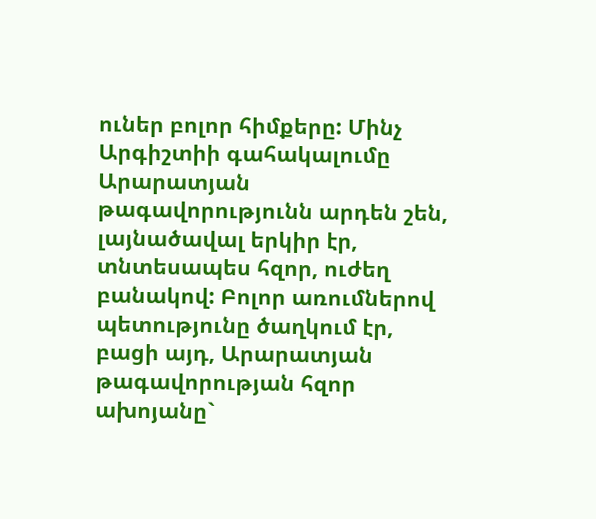ուներ բոլոր հիմքերը: Մինչ Արգիշտիի գահակալումը Արարատյան թագավորությունն արդեն շեն, լայնածավալ երկիր էր, տնտեսապես հզոր, ուժեղ բանակով: Բոլոր առումներով պետությունը ծաղկում էր, բացի այդ, Արարատյան թագավորության հզոր ախոյանը`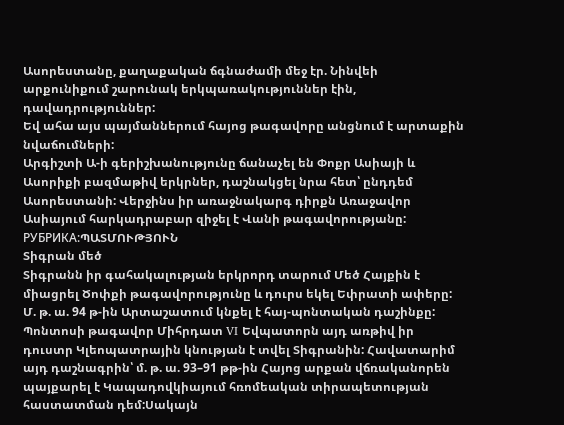Ասորեստանը, քաղաքական ճգնաժամի մեջ էր. Նինվեի արքունիքում շարունակ երկպառակություններ էին, դավադրություններ:
Եվ ահա այս պայմաններում հայոց թագավորը անցնում է արտաքին նվաճումների:
Արգիշտի Ա-ի գերիշխանությունը ճանաչել են Փոքր Ասիայի և Ասորիքի բազմաթիվ երկրներ, դաշնակցել նրա հետ՝ ընդդեմ Ասորեստանի: Վերջինս իր առաջնակարգ դիրքն Առաջավոր Ասիայում հարկադրաբար զիջել է Վանի թագավորությանը: РУБРИКА:ՊԱՏՄՈՒԹՅՈՒՆ
Տիգրան մեծ
Տիգրանն իր գահակալության երկրորդ տարում Մեծ Հայքին է միացրել Ծոփքի թագավորությունը և դուրս եկել Եփրատի ափերը: Մ. թ. ա. 94 թ-ին Արտաշատում կնքել է հայ-պոնտական դաշինքը: Պոնտոսի թագավոր Միհրդատ VI Եվպատորն այդ առթիվ իր դուստր Կլեոպատրային կնության է տվել Տիգրանին: Հավատարիմ այդ դաշնագրին՝ մ. թ. ա. 93–91 թթ-ին Հայոց արքան վճռականորեն պայքարել է Կապադովկիայում հռոմեական տիրապետության հաստատման դեմ:Սակայն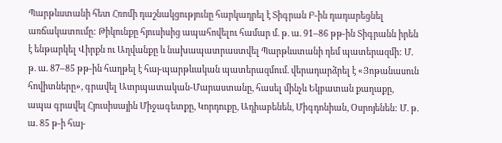Պարթևստանի հետ Հռոմի դաշնակցությունը հարկադրել է Տիգրան Բ-ին դադարեցնել առճակատումը: Թիկունքը հյուսիսից ապահովելու համար մ. թ. ա. 91–86 թթ-ին Տիգրանն իրեն է ենթարկել Վիրքն ու Աղվանքը և նախապատրաստվել Պարթևստանի դեմ պատերազմի: Մ. թ. ա. 87–85 թթ-ին հաղթել է հայ-պարթևական պատերազմում. վերադարձրել է «Յոթանասուն հովիտները», գրավել Ատրպատական-Մարաստանը, հասել մինչև Եկբատան քաղաքը, ապա գրավել Հյուսիսային Միջագետքը, Կորդուքը, Ադիաբենեն, Միգդոնիան, Օսրոյենեն: Մ. թ. ա. 85 թ-ի հայ-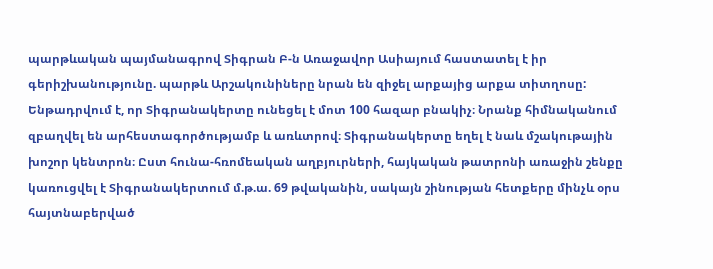պարթևական պայմանագրով Տիգրան Բ-ն Առաջավոր Ասիայում հաստատել է իր գերիշխանությունը. պարթև Արշակունիները նրան են զիջել արքայից արքա տիտղոսը:
Ենթադրվում է, որ Տիգրանակերտը ունեցել է մոտ 100 հազար բնակիչ։ Նրանք հիմնականում զբաղվել են արհեստագործությամբ և առևտրով։ Տիգրանակերտը եղել է նաև մշակութային խոշոր կենտրոն։ Ըստ հունա-հռոմեական աղբյուրների, հայկական թատրոնի առաջին շենքը կառուցվել է Տիգրանակերտում մ.թ.ա. 69 թվականին, սակայն շինության հետքերը մինչև օրս հայտնաբերված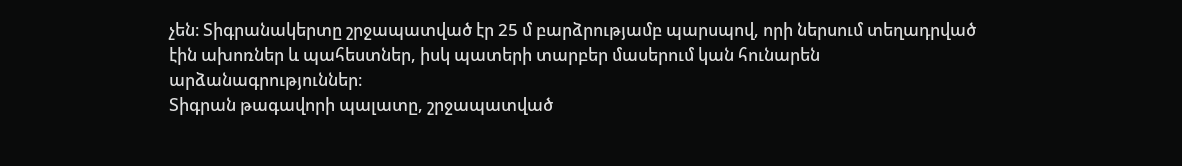չեն։ Տիգրանակերտը շրջապատված էր 25 մ բարձրությամբ պարսպով, որի ներսում տեղադրված էին ախոռներ և պահեստներ, իսկ պատերի տարբեր մասերում կան հունարեն արձանագրություններ։
Տիգրան թագավորի պալատը, շրջապատված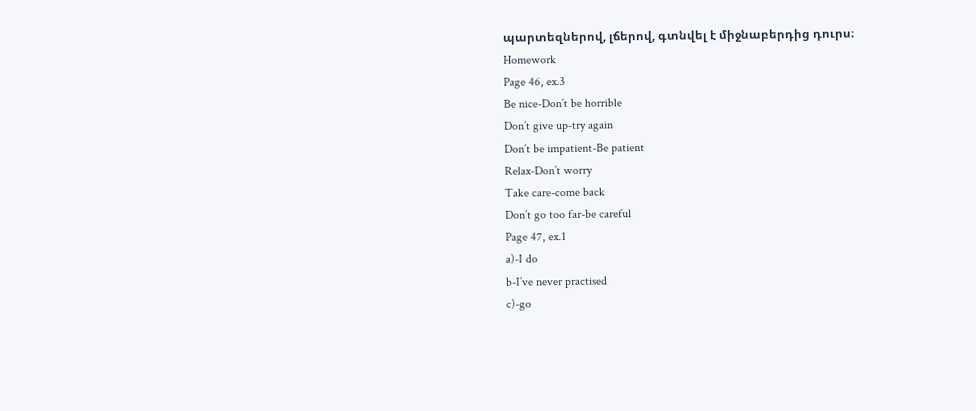պարտեզներով, լճերով, գտնվել է միջնաբերդից դուրս։
Homework
Page 46, ex.3
Be nice-Don’t be horrible
Don’t give up-try again
Don’t be impatient-Be patient
Relax-Don’t worry
Take care-come back
Don’t go too far-be careful
Page 47, ex.1
a)-I do
b-I’ve never practised
c)-go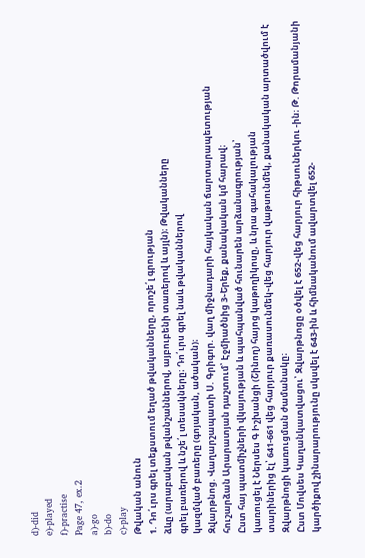d)-did
e)-played
f)-practise
Page 47, ex.2
a)-go
b)-do
c)-play
Թվական անուն
1. Դո՛ւրս գրել տեքստում եղած թվականները, որոշե՛լ գրության
ձևը (արաբական թվանշաններով, այբուբենի տառերով և այլն)։ Թվականները
գրել բառերով և նշե՛լ տեսակները։ Դո՛ւրս գրել նաև թվականներով
կազմված բառերը (գոյական, ածական)։
Զվարթնոց. Վաղարշապատի Ս. Գրիգոր. վաղ միջնադարի հայկական ճարտարապետության
հուշարձան Արարատյան դաշտում՝ Էջմիածնից 3֊Երեք, քանակական կմ հարավ։
Ըստ հայ պատմիչների վկայության և պահպանված հունարեն արձանագրության՝
կառուցել է Ներսես Գ Իշխանցի (Շինող) հայոց կաթողիկոսը, և նրա գահակալության
տարիներից էլ՝ 641-661 վեց հարյուր քառասունմեկ֊վեց հարյուր վաթսունմեկ, քանակական արտածվում է Զվարթնոցի կառուցման ժամանակը։
Ըստ Մովսես Կաղանկատվացու՝ Զվարթնոցը օծվել է 652֊վեց հարյուր հիթսուներկու -ին։ Թ. Թորամանյանի
կարծիքով շինարարությունը սկսվել է 643-ին և հիմնականում ավարտվել 652-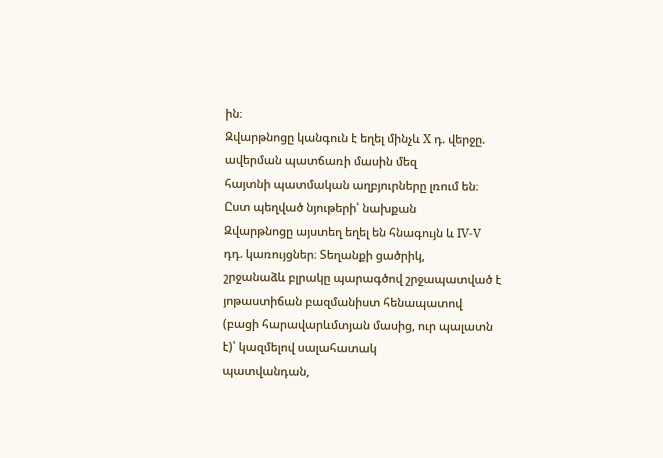ին։
Զվարթնոցը կանգուն է եղել մինչև X դ. վերջը. ավերման պատճառի մասին մեզ
հայտնի պատմական աղբյուրները լռում են։ Ըստ պեղված նյութերի՝ նախքան
Զվարթնոցը այստեղ եղել են հնագույն և IV-V դդ. կառույցներ։ Տեղանքի ցածրիկ,
շրջանաձև բլրակը պարագծով շրջապատված է յոթաստիճան բազմանիստ հենապատով
(բացի հարավարևմտյան մասից, ուր պալատն է)՝ կազմելով սալահատակ
պատվանդան,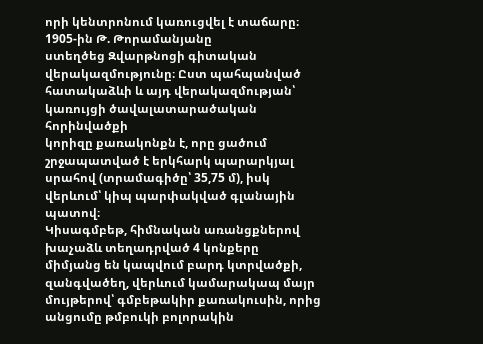որի կենտրոնում կառուցվել է տաճարը։ 1905-ին Թ. Թորամանյանը
ստեղծեց Զվարթնոցի գիտական վերակազմությունը։ Ըստ պահպանված
հատակաձևի և այդ վերակազմության՝ կառույցի ծավալատարածական հորինվածքի
կորիզը քառակոնքն է, որը ցածում շրջապատված է երկհարկ պարարկյալ
սրահով (տրամագիծը՝ 35,75 մ), իսկ վերևում՝ կիպ պարփակված գլանային պատով։
Կիսագմբեթ, հիմնական առանցքներով խաչաձև տեղադրված 4 կոնքերը
միմյանց են կապվում բարդ կտրվածքի, զանգվածեղ, վերևում կամարակապ մայր
մույթերով՝ գմբեթակիր քառակուսին, որից անցումը թմբուկի բոլորակին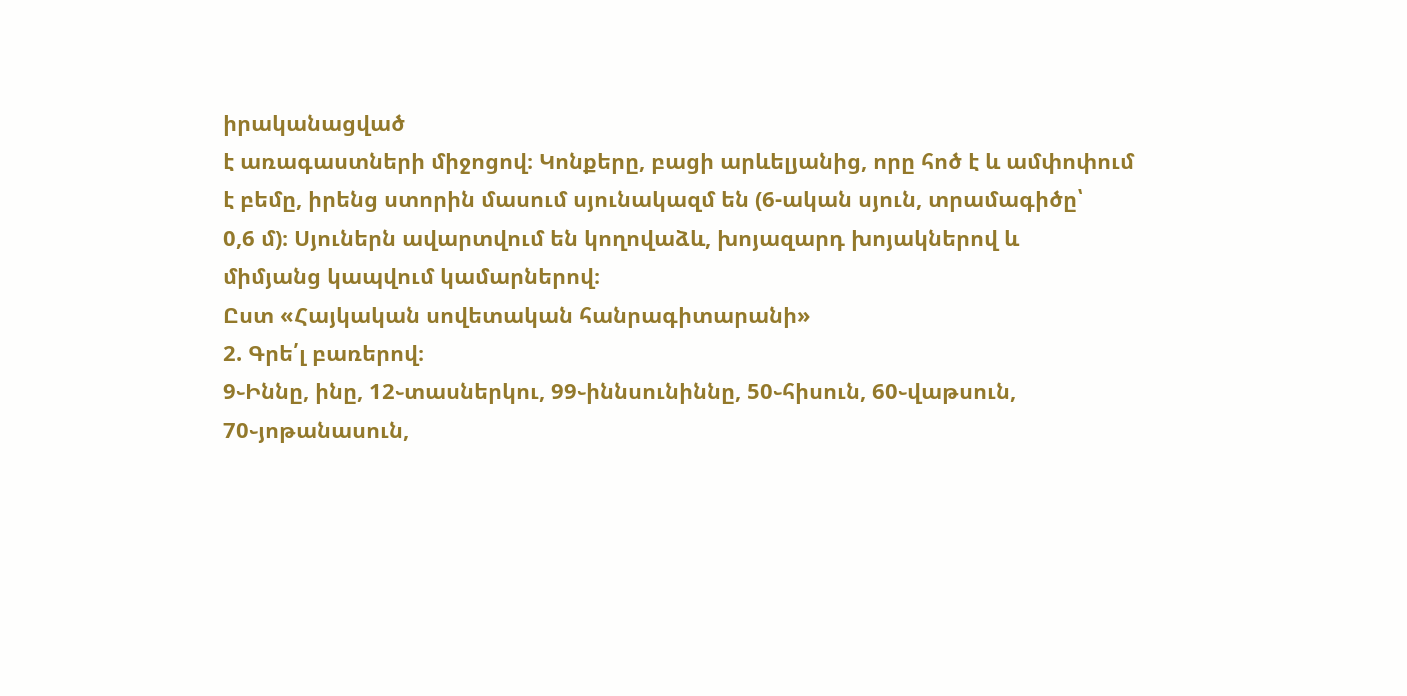իրականացված
է առագաստների միջոցով։ Կոնքերը, բացի արևելյանից, որը հոծ է և ամփոփում
է բեմը, իրենց ստորին մասում սյունակազմ են (6-ական սյուն, տրամագիծը՝
0,6 մ)։ Սյուներն ավարտվում են կողովաձև, խոյազարդ խոյակներով և
միմյանց կապվում կամարներով։
Ըստ «Հայկական սովետական հանրագիտարանի»
2. Գրե՛լ բառերով։
9֊Իննը, ինը, 12֊տասներկու, 99֊իննսունիննը, 50֊հիսուն, 60֊վաթսուն, 70֊յոթանասուն,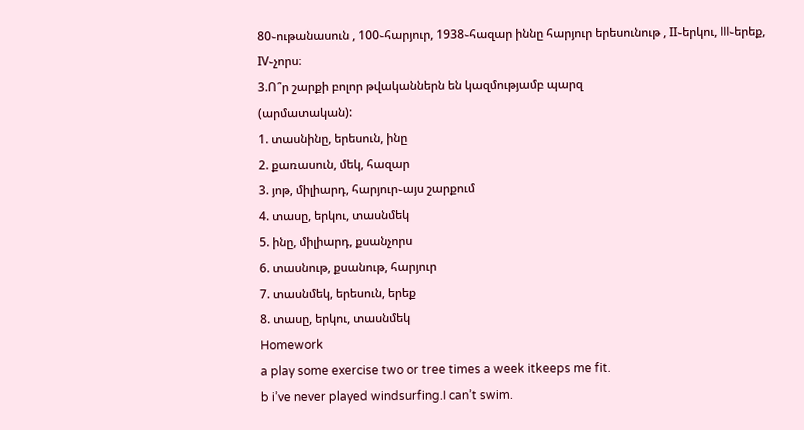80֊ութանասուն , 100֊հարյուր, 1938֊հազար իննը հարյուր երեսունութ , II֊երկու, III֊երեք, IV֊չորս։
3.Ո՞ր շարքի բոլոր թվականներն են կազմությամբ պարզ
(արմատական):
1. տասնինը, երեսուն, ինը
2. քառասուն, մեկ, հազար
3. յոթ, միլիարդ, հարյուր֊այս շարքում
4. տասը, երկու, տասնմեկ
5. ինը, միլիարդ, քսանչորս
6. տասնութ, քսանութ, հարյուր
7. տասնմեկ, երեսուն, երեք
8. տասը, երկու, տասնմեկ
Homework
a play some exercise two or tree times a week itkeeps me fit.
b i’ve never played windsurfing.I can’t swim.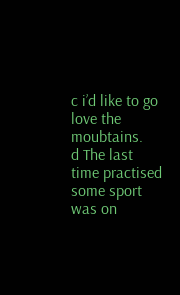c i’d like to go love the moubtains.
d The last time practised some sport was on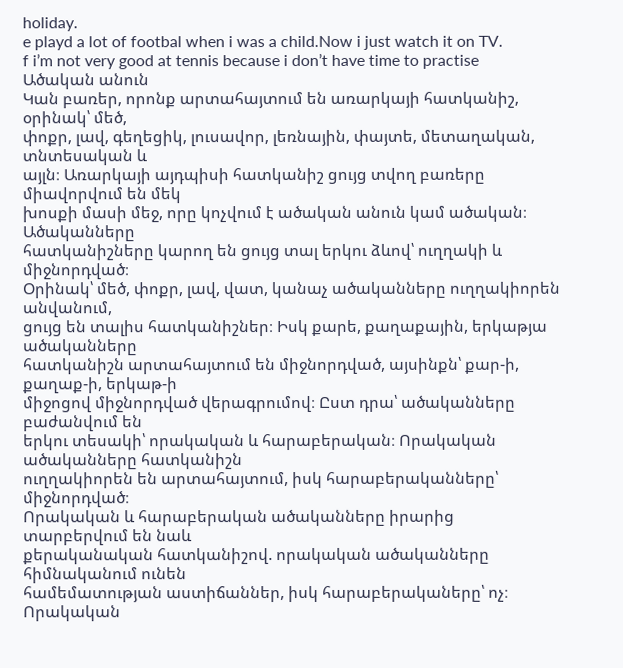holiday.
e playd a lot of footbal when i was a child.Now i just watch it on TV.
f i’m not very good at tennis because i don’t have time to practise
Ածական անուն
Կան բառեր, որոնք արտահայտում են առարկայի հատկանիշ, օրինակ՝ մեծ,
փոքր, լավ, գեղեցիկ, լուսավոր, լեռնային, փայտե, մետաղական, տնտեսական և
այլն։ Առարկայի այդպիսի հատկանիշ ցույց տվող բառերը միավորվում են մեկ
խոսքի մասի մեջ, որը կոչվում է ածական անուն կամ ածական։ Ածականները
հատկանիշները կարող են ցույց տալ երկու ձևով՝ ուղղակի և միջնորդված։
Օրինակ՝ մեծ, փոքր, լավ, վատ, կանաչ ածականները ուղղակիորեն անվանում,
ցույց են տալիս հատկանիշներ։ Իսկ քարե, քաղաքային, երկաթյա ածականները
հատկանիշն արտահայտում են միջնորդված, այսինքն՝ քար-ի, քաղաք-ի, երկաթ-ի
միջոցով միջնորդված վերագրումով։ Ըստ դրա՝ ածականները բաժանվում են
երկու տեսակի՝ որակական և հարաբերական։ Որակական ածականները հատկանիշն
ուղղակիորեն են արտահայտում, իսկ հարաբերականները՝ միջնորդված։
Որակական և հարաբերական ածականները իրարից տարբերվում են նաև
քերականական հատկանիշով. որակական ածականները հիմնականում ունեն
համեմատության աստիճաններ, իսկ հարաբերակաները՝ ոչ։ Որակական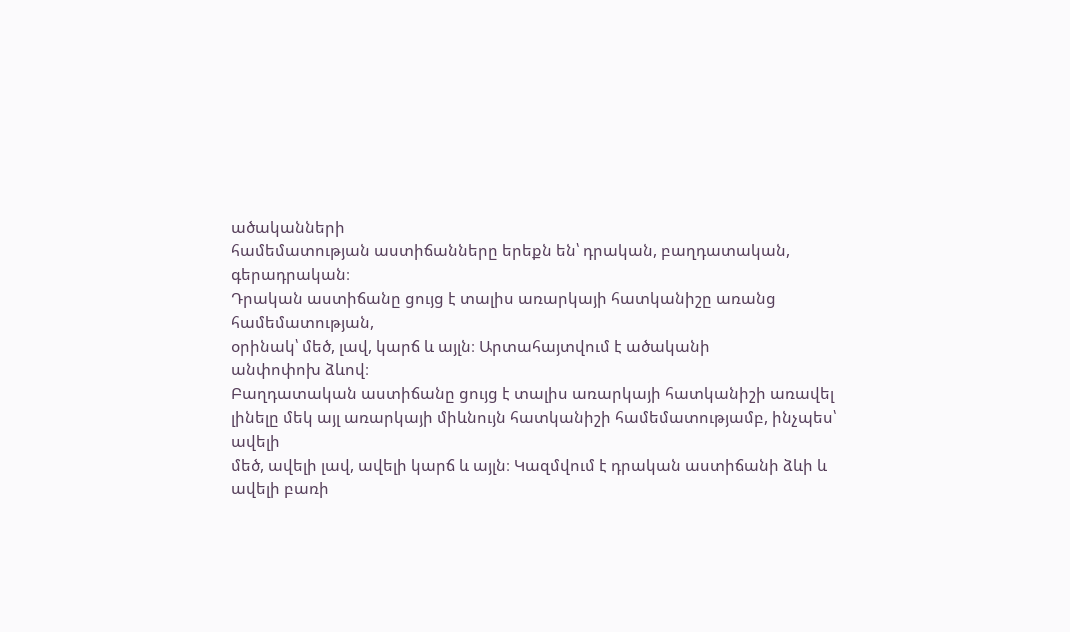ածականների
համեմատության աստիճանները երեքն են՝ դրական, բաղդատական,
գերադրական։
Դրական աստիճանը ցույց է տալիս առարկայի հատկանիշը առանց համեմատության,
օրինակ՝ մեծ, լավ, կարճ և այլն։ Արտահայտվում է ածականի
անփոփոխ ձևով։
Բաղդատական աստիճանը ցույց է տալիս առարկայի հատկանիշի առավել
լինելը մեկ այլ առարկայի միևնույն հատկանիշի համեմատությամբ, ինչպես՝ ավելի
մեծ, ավելի լավ, ավելի կարճ և այլն։ Կազմվում է դրական աստիճանի ձևի և
ավելի բառի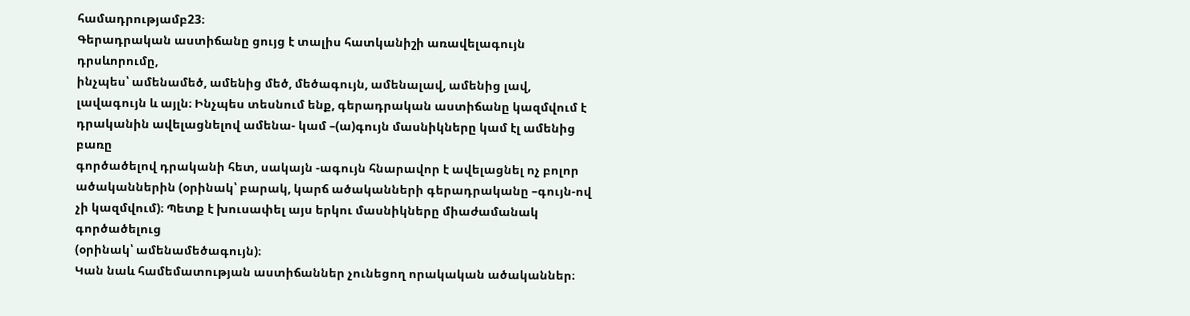համադրությամբ23։
Գերադրական աստիճանը ցույց է տալիս հատկանիշի առավելագույն դրսևորումը,
ինչպես՝ ամենամեծ, ամենից մեծ, մեծագույն, ամենալավ, ամենից լավ,
լավագույն և այլն։ Ինչպես տեսնում ենք, գերադրական աստիճանը կազմվում է
դրականին ավելացնելով ամենա- կամ –(ա)գույն մասնիկները կամ էլ ամենից բառը
գործածելով դրականի հետ, սակայն -ագույն հնարավոր է ավելացնել ոչ բոլոր
ածականներին (օրինակ՝ բարակ, կարճ ածականների գերադրականը –գույն-ով չի կազմվում)։ Պետք է խուսափել այս երկու մասնիկները միաժամանակ գործածելուց
(օրինակ՝ ամենամեծագույն)։
Կան նաև համեմատության աստիճաններ չունեցող որակական ածականներ։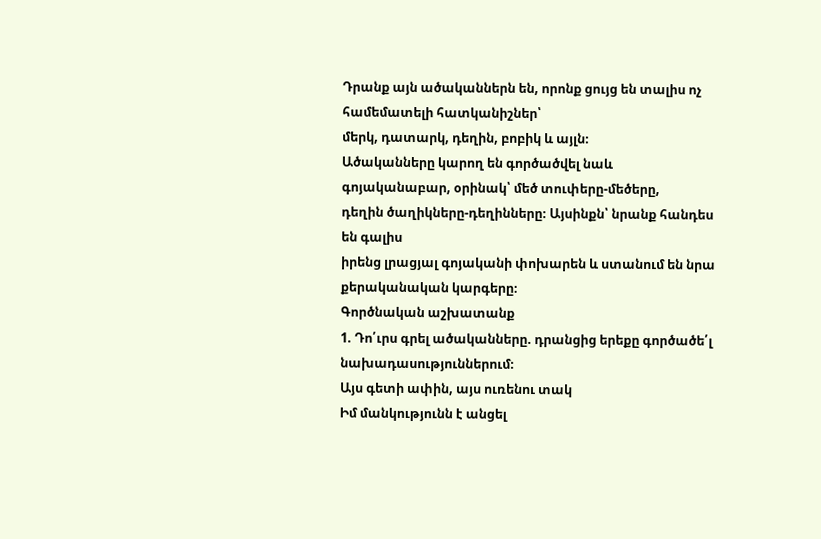Դրանք այն ածականներն են, որոնք ցույց են տալիս ոչ համեմատելի հատկանիշներ՝
մերկ, դատարկ, դեղին, բոբիկ և այլն։
Ածականները կարող են գործածվել նաև գոյականաբար, օրինակ՝ մեծ տուփերը-մեծերը,
դեղին ծաղիկները-դեղինները։ Այսինքն՝ նրանք հանդես են գալիս
իրենց լրացյալ գոյականի փոխարեն և ստանում են նրա քերականական կարգերը։
Գործնական աշխատանք
1. Դո՛ւրս գրել ածականները. դրանցից երեքը գործածե՛լ
նախադասություններում։
Այս գետի ափին, այս ուռենու տակ
Իմ մանկությունն է անցել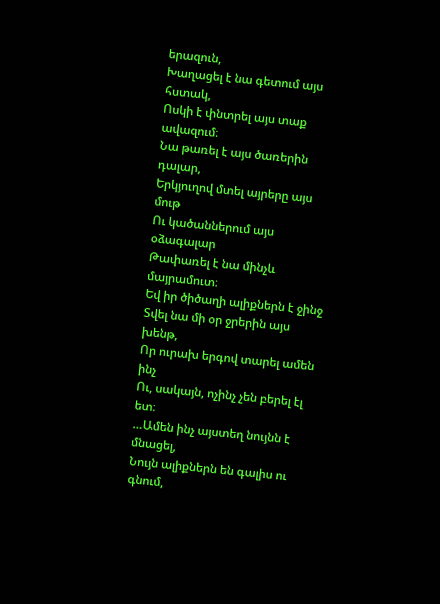երազուն,
Խաղացել է նա գետում այս հստակ,
Ոսկի է փնտրել այս տաք ավազում։
Նա թառել է այս ծառերին դալար,
Երկյուղով մտել այրերը այս մութ
Ու կածաններում այս օձագալար
Թափառել է նա մինչև մայրամուտ։
Եվ իր ծիծաղի ալիքներն է ջինջ
Տվել նա մի օր ջրերին այս խենթ,
Որ ուրախ երգով տարել ամեն ինչ
Ու, սակայն, ոչինչ չեն բերել էլ ետ։
…Ամեն ինչ այստեղ նույնն է մնացել,
Նույն ալիքներն են գալիս ու գնում,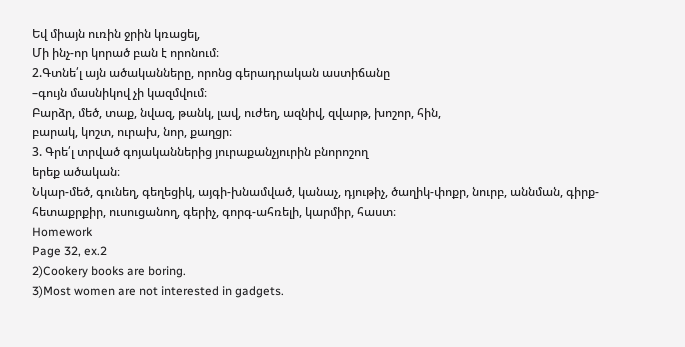Եվ միայն ուռին ջրին կռացել,
Մի ինչ-որ կորած բան է որոնում։
2.Գտնե՛լ այն ածականները, որոնց գերադրական աստիճանը
–գույն մասնիկով չի կազմվում։
Բարձր, մեծ, տաք, նվազ, թանկ, լավ, ուժեղ, ազնիվ, զվարթ, խոշոր, հին,
բարակ, կոշտ, ուրախ, նոր, քաղցր։
3. Գրե՛լ տրված գոյականներից յուրաքանչյուրին բնորոշող
երեք ածական։
Նկար-մեծ, գունեղ, գեղեցիկ, այգի-խնամված, կանաչ, դյութիչ, ծաղիկ-փոքր, նուրբ, աննման, գիրք-հետաքրքիր, ուսուցանող, գերիչ, գորգ-ահռելի, կարմիր, հաստ։
Homework
Page 32, ex.2
2)Cookery books are boring.
3)Most women are not interested in gadgets.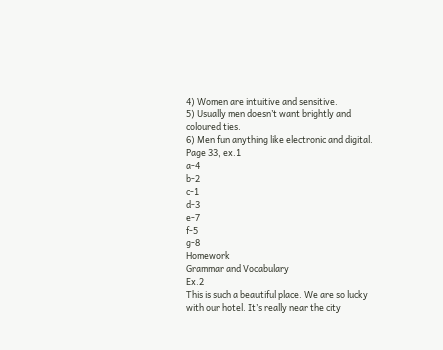4) Women are intuitive and sensitive.
5) Usually men doesn’t want brightly and coloured ties.
6) Men fun anything like electronic and digital.
Page 33, ex.1
a-4
b-2
c-1
d-3
e-7
f-5
g-8
Homework
Grammar and Vocabulary
Ex.2
This is such a beautiful place. We are so lucky with our hotel. It’s really near the city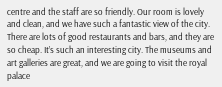centre and the staff are so friendly. Our room is lovely and clean, and we have such a fantastic view of the city. There are lots of good restaurants and bars, and they are so cheap. It’s such an interesting city. The museums and art galleries are great, and we are going to visit the royal palace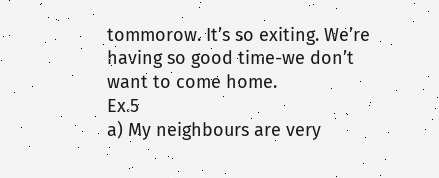tommorow. It’s so exiting. We’re having so good time-we don’t want to come home.
Ex.5
a) My neighbours are very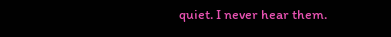quiet. I never hear them.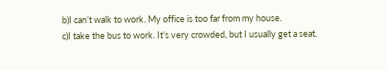b)I can’t walk to work. My office is too far from my house.
c)I take the bus to work. It’s very crowded, but I usually get a seat.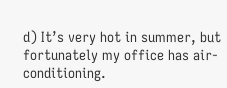d) It’s very hot in summer, but fortunately my office has air-conditioning.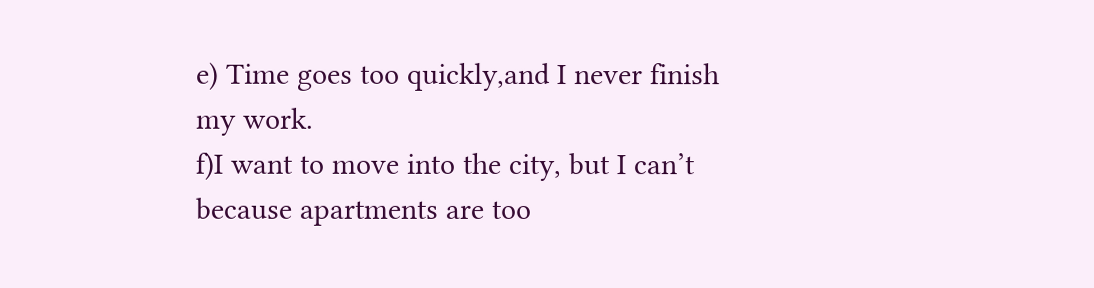e) Time goes too quickly,and I never finish my work.
f)I want to move into the city, but I can’t because apartments are too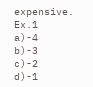expensive.
Ex.1
a)-4
b)-3
c)-2
d)-1